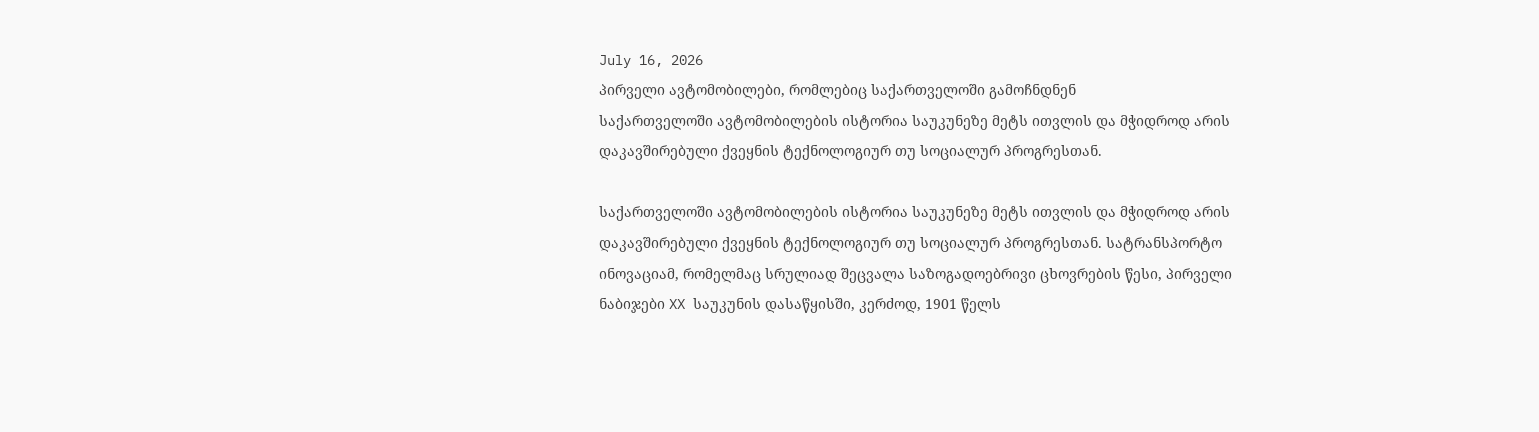July 16, 2026
პირველი ავტომობილები, რომლებიც საქართველოში გამოჩნდნენ
საქართველოში ავტომობილების ისტორია საუკუნეზე მეტს ითვლის და მჭიდროდ არის დაკავშირებული ქვეყნის ტექნოლოგიურ თუ სოციალურ პროგრესთან.

საქართველოში ავტომობილების ისტორია საუკუნეზე მეტს ითვლის და მჭიდროდ არის დაკავშირებული ქვეყნის ტექნოლოგიურ თუ სოციალურ პროგრესთან. სატრანსპორტო ინოვაციამ, რომელმაც სრულიად შეცვალა საზოგადოებრივი ცხოვრების წესი, პირველი ნაბიჯები XX საუკუნის დასაწყისში, კერძოდ, 1901 წელს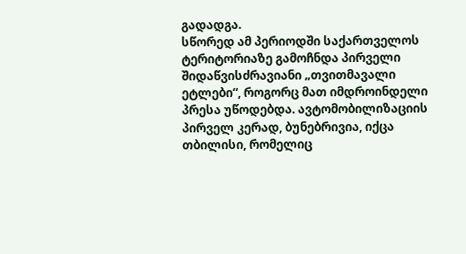გადადგა.
სწორედ ამ პერიოდში საქართველოს ტერიტორიაზე გამოჩნდა პირველი შიდაწვისძრავიანი „თვითმავალი ეტლები“, როგორც მათ იმდროინდელი პრესა უწოდებდა. ავტომობილიზაციის პირველ კერად, ბუნებრივია, იქცა თბილისი, რომელიც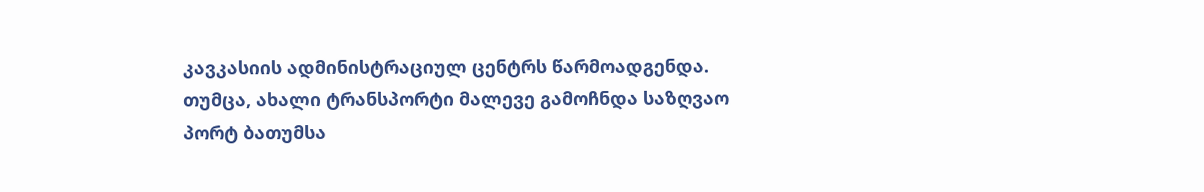კავკასიის ადმინისტრაციულ ცენტრს წარმოადგენდა. თუმცა, ახალი ტრანსპორტი მალევე გამოჩნდა საზღვაო პორტ ბათუმსა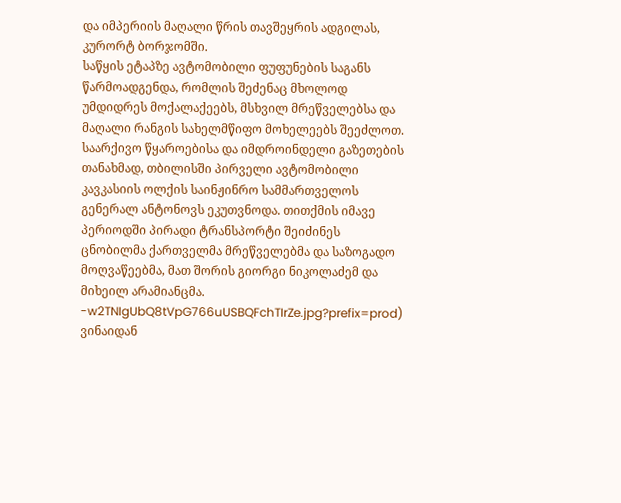და იმპერიის მაღალი წრის თავშეყრის ადგილას, კურორტ ბორჯომში.
საწყის ეტაპზე ავტომობილი ფუფუნების საგანს წარმოადგენდა, რომლის შეძენაც მხოლოდ უმდიდრეს მოქალაქეებს, მსხვილ მრეწველებსა და მაღალი რანგის სახელმწიფო მოხელეებს შეეძლოთ. საარქივო წყაროებისა და იმდროინდელი გაზეთების თანახმად, თბილისში პირველი ავტომობილი კავკასიის ოლქის საინჟინრო სამმართველოს გენერალ ანტონოვს ეკუთვნოდა. თითქმის იმავე პერიოდში პირადი ტრანსპორტი შეიძინეს ცნობილმა ქართველმა მრეწველებმა და საზოგადო მოღვაწეებმა, მათ შორის გიორგი ნიკოლაძემ და მიხეილ არამიანცმა.
-w2TNIgUbQ8tVpG766uUSBQFchTIrZe.jpg?prefix=prod)
ვინაიდან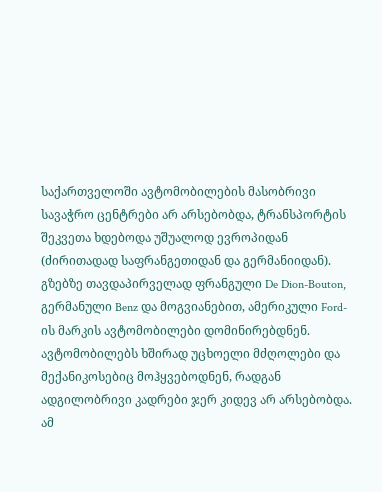საქართველოში ავტომობილების მასობრივი სავაჭრო ცენტრები არ არსებობდა, ტრანსპორტის შეკვეთა ხდებოდა უშუალოდ ევროპიდან (ძირითადად საფრანგეთიდან და გერმანიიდან). გზებზე თავდაპირველად ფრანგული De Dion-Bouton, გერმანული Benz და მოგვიანებით, ამერიკული Ford-ის მარკის ავტომობილები დომინირებდნენ. ავტომობილებს ხშირად უცხოელი მძღოლები და მექანიკოსებიც მოჰყვებოდნენ, რადგან ადგილობრივი კადრები ჯერ კიდევ არ არსებობდა.
ამ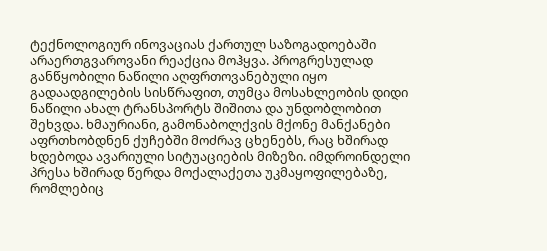ტექნოლოგიურ ინოვაციას ქართულ საზოგადოებაში არაერთგვაროვანი რეაქცია მოჰყვა. პროგრესულად განწყობილი ნაწილი აღფრთოვანებული იყო გადაადგილების სისწრაფით, თუმცა მოსახლეობის დიდი ნაწილი ახალ ტრანსპორტს შიშითა და უნდობლობით შეხვდა. ხმაურიანი, გამონაბოლქვის მქონე მანქანები აფრთხობდნენ ქუჩებში მოძრავ ცხენებს, რაც ხშირად ხდებოდა ავარიული სიტუაციების მიზეზი. იმდროინდელი პრესა ხშირად წერდა მოქალაქეთა უკმაყოფილებაზე, რომლებიც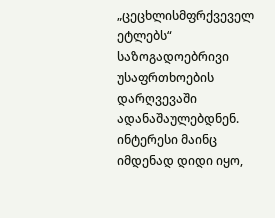„ცეცხლისმფრქვეველ ეტლებს“ საზოგადოებრივი უსაფრთხოების დარღვევაში ადანაშაულებდნენ. ინტერესი მაინც იმდენად დიდი იყო,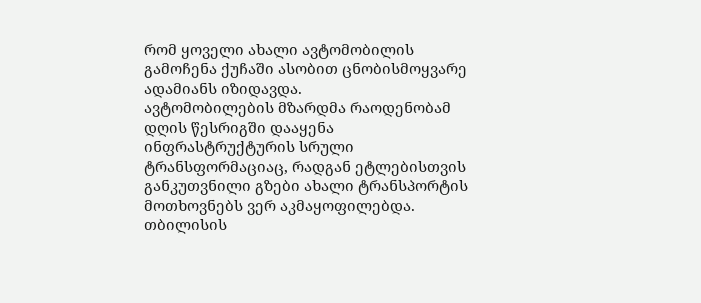რომ ყოველი ახალი ავტომობილის გამოჩენა ქუჩაში ასობით ცნობისმოყვარე ადამიანს იზიდავდა.
ავტომობილების მზარდმა რაოდენობამ დღის წესრიგში დააყენა ინფრასტრუქტურის სრული ტრანსფორმაციაც, რადგან ეტლებისთვის განკუთვნილი გზები ახალი ტრანსპორტის მოთხოვნებს ვერ აკმაყოფილებდა. თბილისის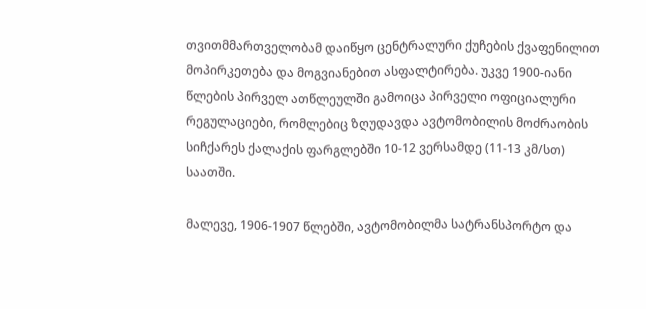თვითმმართველობამ დაიწყო ცენტრალური ქუჩების ქვაფენილით მოპირკეთება და მოგვიანებით ასფალტირება. უკვე 1900-იანი წლების პირველ ათწლეულში გამოიცა პირველი ოფიციალური რეგულაციები, რომლებიც ზღუდავდა ავტომობილის მოძრაობის სიჩქარეს ქალაქის ფარგლებში 10-12 ვერსამდე (11-13 კმ/სთ) საათში.

მალევე, 1906-1907 წლებში, ავტომობილმა სატრანსპორტო და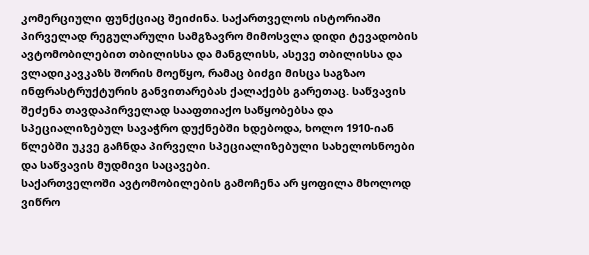კომერციული ფუნქციაც შეიძინა. საქართველოს ისტორიაში პირველად რეგულარული სამგზავრო მიმოსვლა დიდი ტევადობის ავტომობილებით თბილისსა და მანგლისს, ასევე თბილისსა და ვლადიკავკაზს შორის მოეწყო, რამაც ბიძგი მისცა საგზაო ინფრასტრუქტურის განვითარებას ქალაქებს გარეთაც. საწვავის შეძენა თავდაპირველად სააფთიაქო საწყობებსა და სპეციალიზებულ სავაჭრო დუქნებში ხდებოდა, ხოლო 1910-იან წლებში უკვე გაჩნდა პირველი სპეციალიზებული სახელოსნოები და საწვავის მუდმივი საცავები.
საქართველოში ავტომობილების გამოჩენა არ ყოფილა მხოლოდ ვიწრო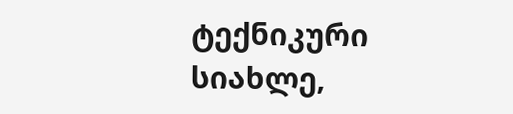ტექნიკური სიახლე,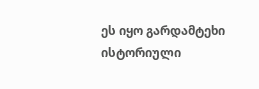ეს იყო გარდამტეხი ისტორიული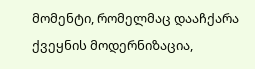მომენტი, რომელმაც დააჩქარა ქვეყნის მოდერნიზაცია,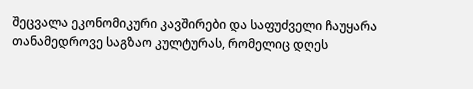შეცვალა ეკონომიკური კავშირები და საფუძველი ჩაუყარა თანამედროვე საგზაო კულტურას, რომელიც დღეს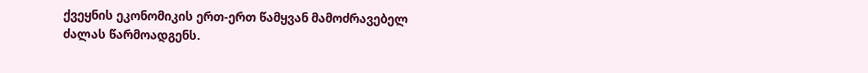ქვეყნის ეკონომიკის ერთ-ერთ წამყვან მამოძრავებელ ძალას წარმოადგენს.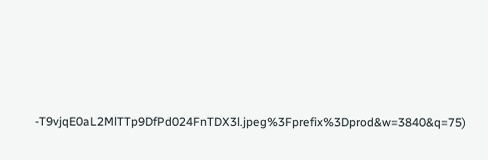-T9vjqE0aL2MlTTp9DfPd024FnTDX3l.jpeg%3Fprefix%3Dprod&w=3840&q=75)